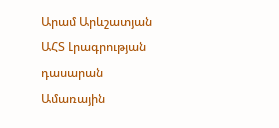Արամ Արևշատյան
ԱՀՏ Լրագրության դասարան
Ամառային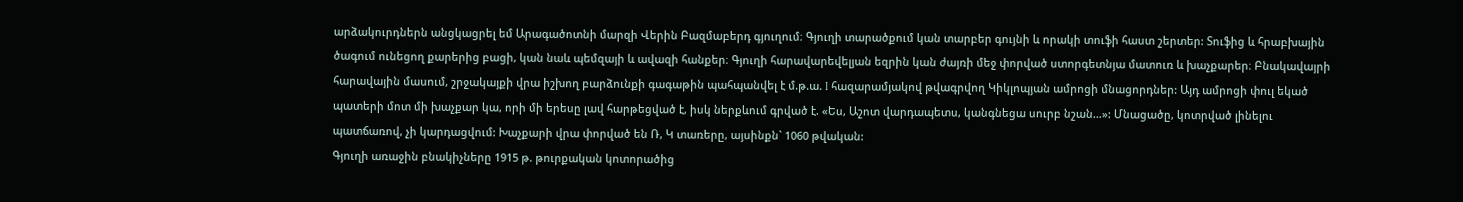արձակուրդներն անցկացրել եմ Արագածոտնի մարզի Վերին Բազմաբերդ գյուղում։ Գյուղի տարածքում կան տարբեր գույնի և որակի տուֆի հաստ շերտեր: Տուֆից և հրաբխային ծագում ունեցող քարերից բացի, կան նաև պեմզայի և ավազի հանքեր։ Գյուղի հարավարեվելյան եզրին կան ժայռի մեջ փորված ստորգետնյա մատուռ և խաչքարեր։ Բնակավայրի հարավային մասում, շրջակայքի վրա իշխող բարձունքի գագաթին պահպանվել է մ.թ.ա. I հազարամյակով թվագրվող Կիկլոպյան ամրոցի մնացորդներ: Այդ ամրոցի փուլ եկած պատերի մոտ մի խաչքար կա, որի մի երեսը լավ հարթեցված է, իսկ ներքևում գրված է. «Ես, Աշոտ վարդապետս, կանգնեցա սուրբ նշան…»: Մնացածը, կոտրված լինելու պատճառով, չի կարդացվում: Խաչքարի վրա փորված են Ռ, Կ տառերը, այսինքն` 1060 թվական:
Գյուղի առաջին բնակիչները 1915 թ. թուրքական կոտորածից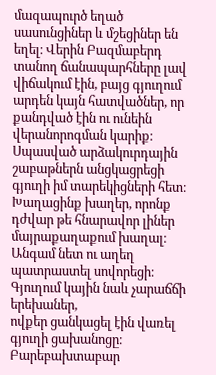մազապուրծ եղած սասունցիներ և մշեցիներ են եղել։ Վերին Բազմաբերդ տանող ճանապարհները լավ վիճակում էին, բայց գյուղում արդեն կայն հատվածներ, որ քանդված էին ու ունեին վերանորոգման կարիք։ Սպասված արձակուրդային շաբաթներն անցկացրեցի գյուղի իմ տարեկիցների հետ։ Խաղացինք խաղեր, որոնք դժվար թե հնարավոր լիներ մայրաքաղաքում խաղալ։ Անգամ նետ ու աղեղ պատրաստել սովորեցի։
Գյուղում կային նաև չարաճճի երեխաներ,
ովքեր ցանկացել էին վառել գյուղի ցախանոցը։ Բարեբախտաբար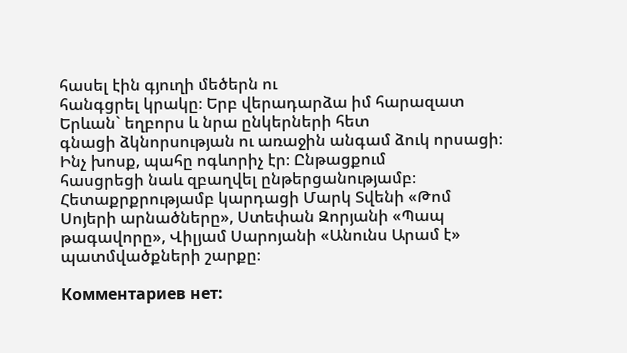հասել էին գյուղի մեծերն ու
հանգցրել կրակը։ Երբ վերադարձա իմ հարազատ Երևան` եղբորս և նրա ընկերների հետ
գնացի ձկնորսության ու առաջին անգամ ձուկ որսացի։ Ինչ խոսք, պահը ոգևորիչ էր։ Ընթացքում
հասցրեցի նաև զբաղվել ընթերցանությամբ։ Հետաքրքրությամբ կարդացի Մարկ Տվենի «Թոմ Սոյերի արնածները», Ստեփան Զորյանի «Պապ թագավորը», Վիլյամ Սարոյանի «Անունս Արամ է» պատմվածքների շարքը։

Комментариев нет: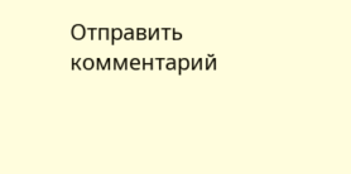Отправить комментарий